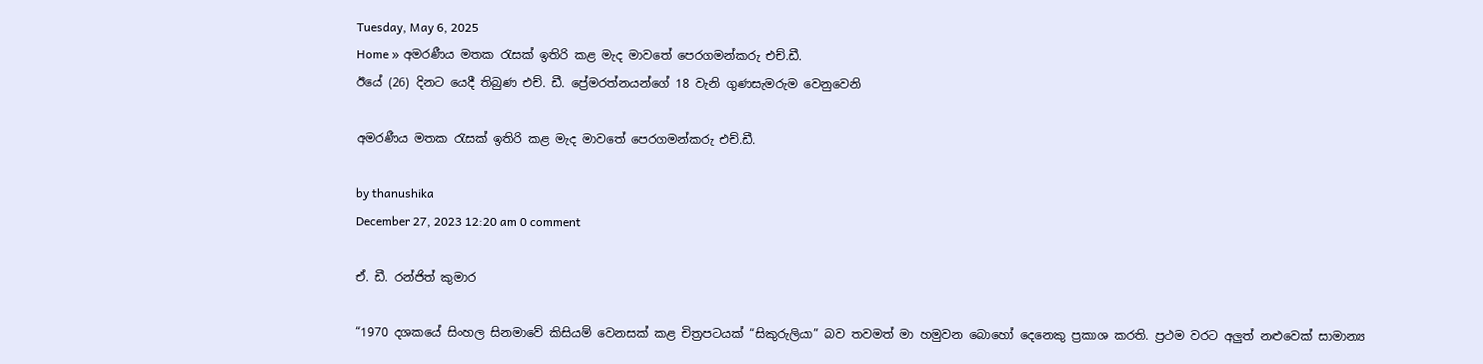Tuesday, May 6, 2025
Home » අමරණීය මතක රැසක් ඉතිරි කළ මැද මාවතේ පෙරගමන්කරු එච්.ඩී.
ඊයේ (26) දිනට යෙදී තිබුණ එච්. ඩී. ප්‍රේමරත්නයන්ගේ 18 වැනි ගුණසැමරුම වෙනුවෙනි

අමරණීය මතක රැසක් ඉතිරි කළ මැද මාවතේ පෙරගමන්කරු එච්.ඩී.

by thanushika
December 27, 2023 12:20 am 0 comment

ඒ. ඩී. රන්ජිත් කුමාර

“1970 දශකයේ සිංහල සිනමාවේ කිසියම් වෙනසක් කළ චිත්‍රපටයක් “සිකුරුලියා” බව තවමත් මා හමුවන බොහෝ දෙනෙකු ප්‍රකාශ කරති. ප්‍රථම වරට අලුත් නළුවෙක් සාමාන්‍ය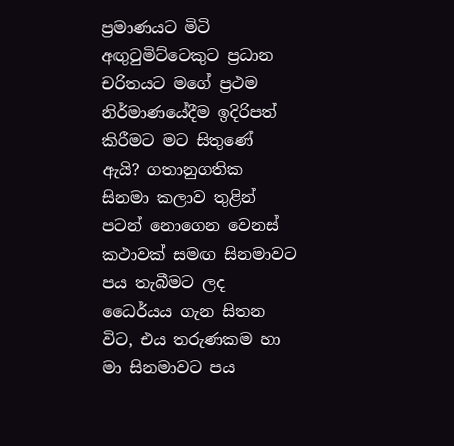ප්‍රමාණයට මිටි අඟුටුමිට්ටෙකුට ප්‍රධාන චරිතයට මගේ ප්‍රථම නිර්මාණයේදීම ඉදිරිපත් කිරීමට මට සිතුණේ ඇයි? ගතානුගතික සිනමා කලාව තුළින් පටන් නොගෙන වෙනස් කථාවක් සමඟ සිනමාවට පය තැබීමට ලද ධෛර්යය ගැන සිතන විට, එය තරුණකම හා මා සිනමාවට පය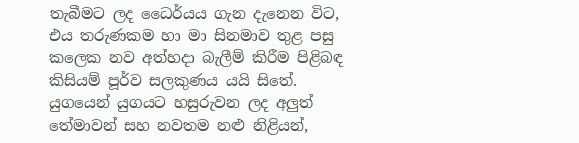තැබීමට ලද ධෛර්යය ගැන දැනෙන විට, එය තරුණකම හා මා සිනමාව තුළ පසු කලෙක නව අත්හදා බැලීම් කිරීම පිළිබඳ කිසියම් පූර්ව සලකුණය යයි සිතේ. යුගයෙන් යුගයට හසුරුවන ලද අලුත් තේමාවන් සහ නවතම නළු නිළියන්,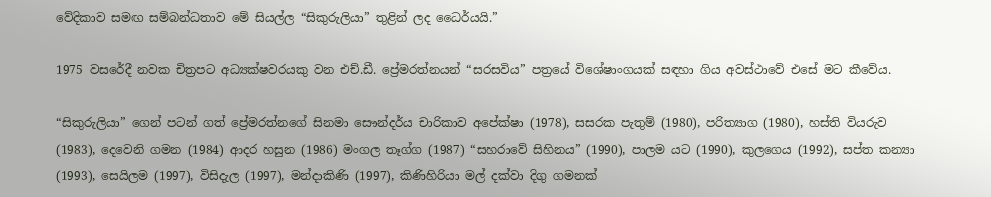වේදිකාව සමඟ සම්බන්ධතාව මේ සියල්ල “සිකුරුලියා” තුළින් ලද ධෛර්යයි.”

1975 වසරේදී නවක චිත්‍රපට අධ්‍යක්ෂවරයකු වන එච්.ඩී. ප්‍රේමරත්නයන් “සරසවිය” පත්‍රයේ විශේෂාංගයක් සඳහා ගිය අවස්ථාවේ එසේ මට කීවේය.

“සිකුරුලියා” ගෙන් පටන් ගත් ප්‍රේමරත්නගේ සිනමා සෞන්දර්ය චාරිකාව අපේක්ෂා (1978), සසරක පැතුම් (1980), පරිත්‍යාග (1980), හස්ති වියරුව (1983), දෙවෙනි ගමන (1984) ආදර හසුන (1986) මංගල තෑග්ග (1987) “සහරාවේ සිහිනය” (1990), පාලම යට (1990), කුලගෙය (1992), සප්ත කන්‍යා (1993), සෙයිලම (1997), විසිදැල (1997), මන්දාකිණි (1997), කිණිහිරියා මල් දක්වා දිගු ගමනක්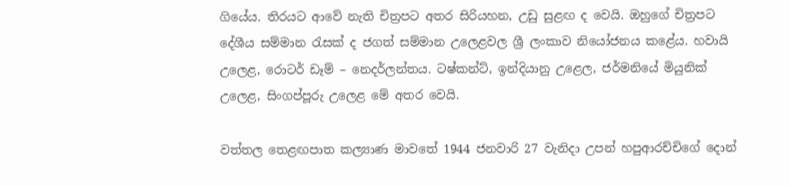ගියේය. තිරයට ආවේ නැති චිත්‍රපට අතර සිරියහන, උඩු සුළඟ ද වෙයි. ඔහුගේ චිත්‍රපට දේශීය සම්මාන රැසක් ද ජගත් සම්මාන උලෙළවල ශ්‍රී ලංකාව නියෝජනය කළේය. හවායි උලෙළ, රොටර් ඩෑම් – නෙදර්ලන්තය. ටෂ්කන්ට්, ඉන්දියානු උළෙල, ජර්මනියේ මියුනික් උලෙළ, සිංගප්පූරු උලෙළ මේ අතර වෙයි.

වත්තල තෙළඟපාත කල්‍යාණ මාවතේ 1944 ජනවාරි 27 වැනිදා උපන් හපුආරච්චිගේ දොන්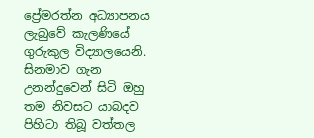ප්‍රේමරත්න අධ්‍යාපනය ලැබුවේ කැලණියේ ගුරුකුල විද්‍යාලයෙනි. සිනමාව ගැන උනන්දුවෙන් සිටි ඔහු තම නිවසට යාබදව පිහිටා තිබූ වත්තල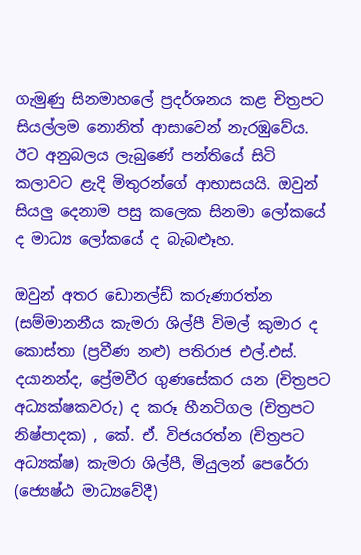ගැමුණු සිනමාහලේ ප්‍රදර්ශනය කළ චිත්‍රපට සියල්ලම නොනිත් ආසාවෙන් නැරඹුවේය. ඊට අනුබලය ලැබුණේ පන්තියේ සිටි කලාවට ළැදි මිතුරන්ගේ ආභාසයයි. ඔවුන් සියලු දෙනාම පසු කලෙක සිනමා ලෝකයේ ද මාධ්‍ය ලෝකයේ ද බැබළූහ.

ඔවුන් අතර ඩොනල්ඩ් කරුණාරත්න (සම්මානනීය කැමරා ශිල්පී විමල් කුමාර ද කොස්තා (ප්‍රවීණ නළු) පතිරාජ එල්.එස්. දයානන්ද, ප්‍රේමවීර ගුණසේකර යන (චිත්‍රපට අධ්‍යක්ෂකවරු) ද කරූ හීනටිගල (චිත්‍රපට නිෂ්පාදක) , කේ. ඒ. විජයරත්න (චිත්‍රපට අධ්‍යක්ෂ) කැමරා ශිල්පී, මියුලන් පෙරේරා (ජ්‍යෙෂ්ඨ මාධ්‍යවේදී)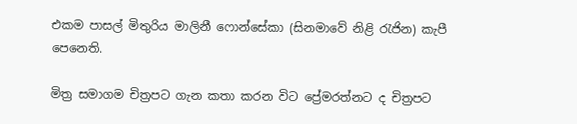එකම පාසල් මිතුරිය මාලිනී ෆොන්සේකා (සිනමාවේ නිළි රැජින) කැපී පෙනෙති.

මිත්‍ර සමාගම චිත්‍රපට ගැන කතා කරන විට ප්‍රේමරත්නට ද චිත්‍රපට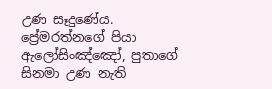උණ සෑදුණේය. ප්‍රේමරත්නගේ පියා ඇලෝසිංඤ්ඤෝ, පුතාගේ සිනමා උණ නැති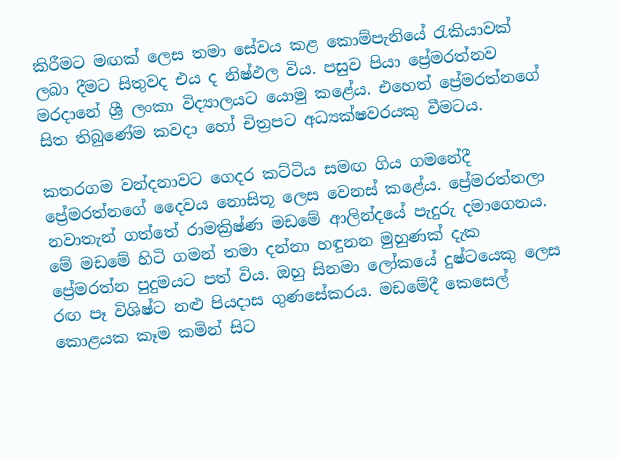කිරීමට මඟක් ලෙස තමා සේවය කළ කොම්පැනියේ රැකියාවක් ලබා දීමට සිතුවද එය ද නිෂ්ඵල විය. පසුව පියා ප්‍රේමරත්නව මරදානේ ශ්‍රී ලංකා විද්‍යාලයට යොමු කළේය. එහෙත් ප්‍රේමරත්නගේ සිත තිබුණේම කවදා හෝ චිත්‍රපට අධ්‍යක්ෂවරයකු වීමටය.

කතරගම වන්දනාවට ගෙදර කට්ටිය සමඟ ගිය ගමනේදී ප්‍රේමරත්නගේ දෛවය නොසිතූ ලෙස වෙනස් කළේය. ප්‍රේමරත්නලා නවාතැන් ගත්තේ රාමක්‍රිෂ්ණ මඩමේ ආලින්දයේ පැදුරු දමාගෙනය. මේ මඩමේ හිටි ගමන් තමා දන්නා හඳුනන මුහුණක් දැක ප්‍රේමරත්න පුදුමයට පත් විය. ඔහු සිනමා ලෝකයේ දුෂ්ටයෙකු ලෙස රඟ පෑ විශිෂ්ට නළු පියදාස ගුණසේකරය. මඩමේදී කෙසෙල් කොළයක කෑම කමින් සිට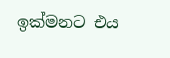ඉක්මනට එය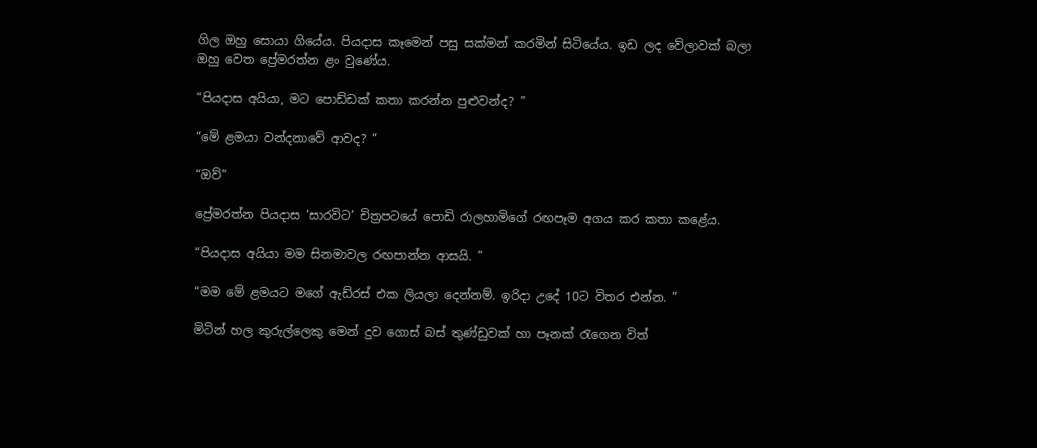ගිල ඔහු සොයා ගියේය. පියදාස කෑමෙන් පසු සක්මන් කරමින් සිටියේය. ඉඩ ලද වේලාවක් බලා ඔහු වෙත ප්‍රේමරත්න ළං වුණේය.

“පියදාස අයියා, මට පොඩ්ඩක් කතා කරන්න පුළුවන්ද? ”

“මේ ළමයා වන්දනාවේ ආවද? ”

“ඔව්”

ප්‍රේමරත්න පියදාස ‘සාරවිට’ චිත්‍රපටයේ පොඩි රාලහාමිගේ රඟපෑම අගය කර කතා කළේය.

“පියදාස අයියා මම සිනමාවල රඟපාන්න ආසයි. ”

“මම මේ ළමයට මගේ ඇඩ්රස් එක ලියලා දෙන්නම්. ඉරිදා උදේ 10ට විතර එන්න. ”

මිටින් හල කුරුල්ලෙකු මෙන් දුව ගොස් බස් තුණ්ඩුවක් හා පෑනක් රැගෙන විත්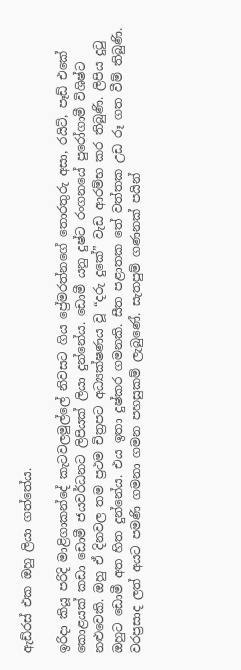ඇඩ්රස් එක ඔහු ලියා ගත්තේය.

ඉරිදා කියූ පරිදි මාළිගාකන්දේ කැටවලමුල්ලේ නිවසට ගිය ප්‍රේමරත්නගේ තොරතුරු අසා, රයිට්, පෑඩ් එකේ කොළයක් කඩා ඩොමී ජයවර්ධනට ලිපියක් ලියා දුන්නේය. ඩොමී යනු දුෂ්ට රංගනයේ පුරෝගාමී විශිෂ්ට නළුවෙකි. ඔහු ඒ දිනවල තම ප්‍රථම චිත්‍රපට අධ්‍යක්ෂණය වූ “දරු දුකේ” වැඩ ආරම්භ කර තිබුණි. ලිපිය දුටු ඔහුට ඩොමී අත හිත දුන්නේය. එය ඉතා දුෂ්කර ගමනකි. සීත පළාතක තේ වත්තක උඩ රූ ගත වීම් තිබුණි. වරප්‍රසාද ලත් අයට පමණි ගමනා ගමන පහසුකම් ලැබුණේ. සැතපුම් ගණනක් පයින්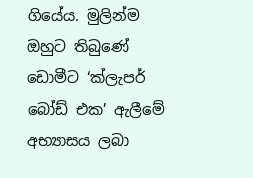ගියේය. මුලින්ම ඔහුට තිබුණේ ඩොමීට ‘ක්ලැපර් බෝඩ් එක’ ඇලීමේ අභ්‍යාසය ලබා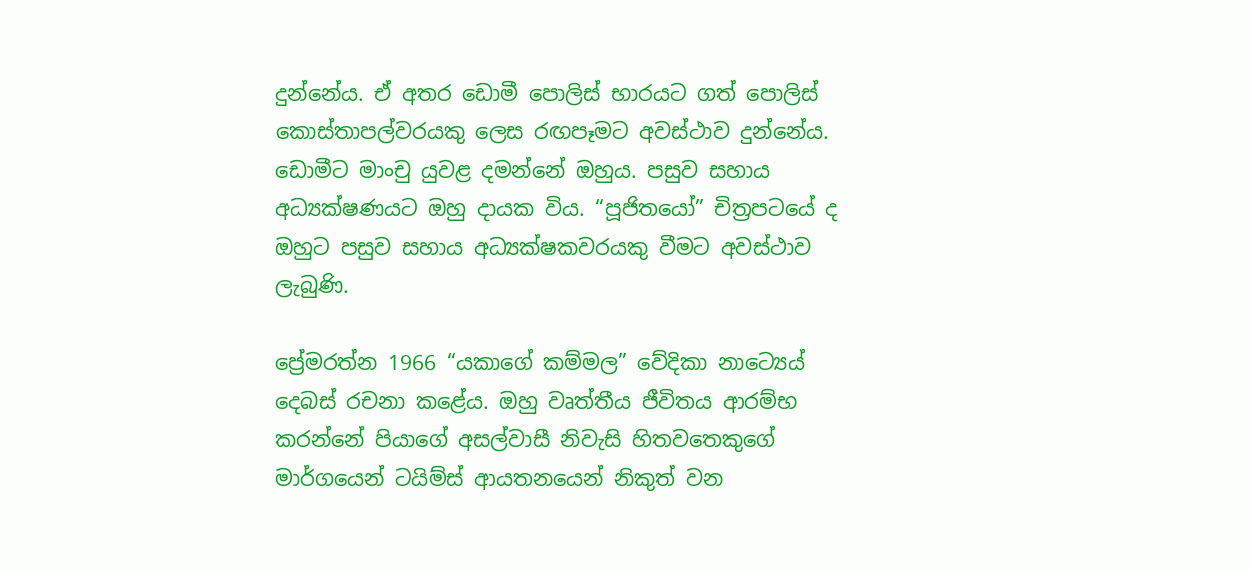දුන්නේය. ඒ අතර ඩොමී පොලිස් භාරයට ගත් පොලිස් කොස්තාපල්වරයකු ලෙස රඟපෑමට අවස්ථාව දුන්නේය. ඩොමීට මාංචු යුවළ දමන්නේ ඔහුය. පසුව සහාය අධ්‍යක්ෂණයට ඔහු දායක විය. “පූජිතයෝ” චිත්‍රපටයේ ද ඔහුට පසුව සහාය අධ්‍යක්ෂකවරයකු වීමට අවස්ථාව ලැබුණි.

ප්‍රේමරත්න 1966 “යකාගේ කම්මල” වේදිකා නාට්‍ය‍ෙය් දෙබස් රචනා කළේය. ඔහු වෘත්තීය ජීවිතය ආරම්භ කරන්නේ පියාගේ අසල්වාසී නිවැසි හිතවතෙකුගේ මාර්ගයෙන් ටයිම්ස් ආයතනයෙන් නිකුත් වන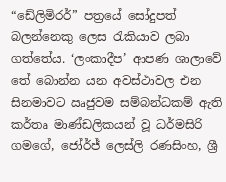“ඩේලිමිරර්” පත්‍රයේ සෝදුපත් බලන්නෙකු ලෙස රැකියාව ලබා ගත්තේය. ‘ලංකාදීප’ ආපණ ශාලාවේ තේ බොන්න යන අවස්ථාවල එන සිනමාවට ඍජුවම සම්බන්ධකම් ඇති කර්තෘ මාණ්ඩලිකයන් වූ ධර්මසිරි ගමගේ, ජෝර්ජ් ලෙස්ලි රණසිංහ, ශ්‍රී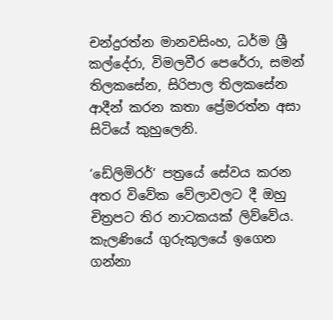චන්ද්‍රරත්න මානවසිංහ, ධර්ම ශ්‍රී කල්දේරා, විමලවීර පෙරේරා, සමන් තිලකසේන, සිරිපාල තිලකසේන ආදීන් කරන කතා ප්‍රේමරත්න අසා සිටියේ කුහුලෙනි.

‘ඩේලිමිරර්’ පත්‍රයේ සේවය කරන අතර විවේක වේලාවලට දී ඔහු චිත්‍රපට තිර නාටකයක් ලිව්වේය. කැලණියේ ගුරුකුලයේ ඉගෙන ගන්නා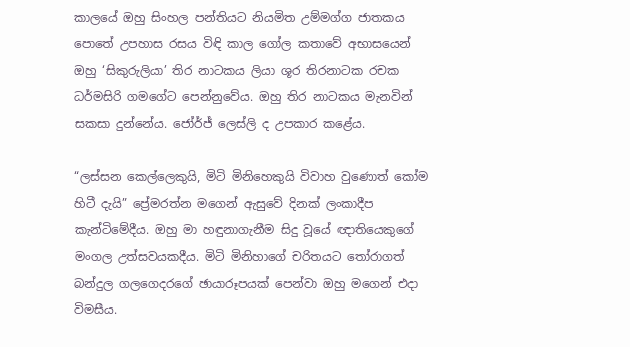කාලයේ ඔහු සිංහල පන්තියට නියමිත උම්මග්ග ජාතකය පොතේ උපහාස රසය විඳි කාල ගෝල කතාවේ අභාසයෙන් ඔහු ‘සිකුරුලියා’ තිර නාටකය ලියා ශූර තිරනාටක රචක ධර්මසිරි ගමගේට පෙන්නුවේය. ඔහු තිර නාටකය මැනවින් සකසා දුන්නේය. ජෝර්ජ් ලෙස්ලි ද උපකාර කළේය.

“ලස්සන කෙල්ලෙකුයි, මිටි මිනිහෙකුයි විවාහ වුණොත් කෝම හිටී දැයි” ප්‍රේමරත්න මගෙන් ඇසුවේ දිනක් ලංකාදීප කැන්ටිමේදීය. ඔහු මා හඳුනාගැනීම සිදු වූයේ ඥාතියෙකුගේ මංගල උත්සවයකදීය. මිටි මිනිහාගේ චරිතයට තෝරාගත් බන්දුල ගලගෙදරගේ ඡායාරූපයක් පෙන්වා ඔහු මගෙන් එදා විමසීය.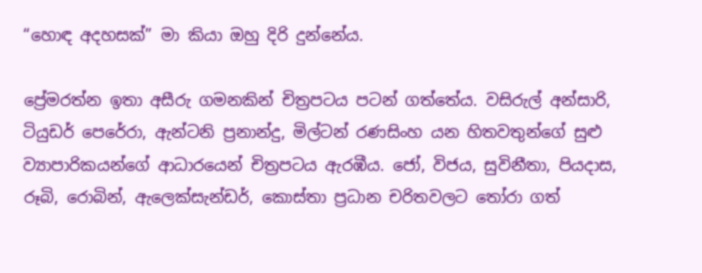“හොඳ අදහසක්” මා කියා ඔහු දිරි දුන්නේය.

ප්‍රේමරත්න ඉතා අසීරු ගමනකින් චිත්‍රපටය පටන් ගත්තේය. වසිරුල් අන්සාරි, ටියුඩර් පෙරේරා, ඇන්ටනි ප්‍රනාන්දු, මිල්ටන් රණසිංහ යන හිතවතුන්ගේ සුළු ව්‍යාපාරිකයන්ගේ ආධාරයෙන් චිත්‍රපටය ඇරඹීය. ජෝ, විජය, සුවිනීතා, පියදාස, රූබි, රොබින්, ඇලෙක්සැන්ඩර්, කොස්තා ප්‍රධාන චරිතවලට තෝරා ගත්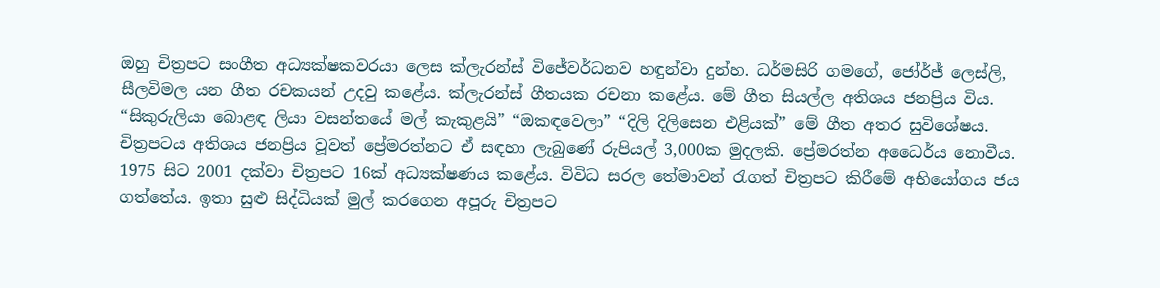ඔහු චිත්‍රපට සංගීත අධ්‍යක්ෂකවරයා ලෙස ක්ලැරන්ස් විජේවර්ධනව හඳුන්වා දුන්හ. ධර්මසිරි ගමගේ, ජෝර්ජ් ලෙස්ලි, සීලවිමල යන ගීත රචකයන් උදවු කළේය. ක්ලැරන්ස් ගීතයක රචනා කළේය. මේ ගීත සියල්ල අතිශය ජනප්‍රිය විය. “සිකුරුලියා බොළඳ ලියා වසන්තයේ මල් කැකුළයි” “ඔකඳවෙලා” “දිලි දිලිසෙන එළියක්” මේ ගීත අතර සුවිශේෂය. චිත්‍රපටය අතිශය ජනප්‍රිය වූවත් ප්‍රේමරත්නට ඒ සඳහා ලැබුණේ රුපියල් 3,000ක මුදලකි. ප්‍රේමරත්න අධෛර්ය නොවීය. 1975 සිට 2001 දක්වා චිත්‍රපට 16ක් අධ්‍යක්ෂණය කළේය. විවිධ සරල තේමාවන් රැගත් චිත්‍රපට කිරීමේ අභියෝගය ජය ගත්තේය. ඉතා සුළු සිද්ධියක් මුල් කරගෙන අපූරු චිත්‍රපට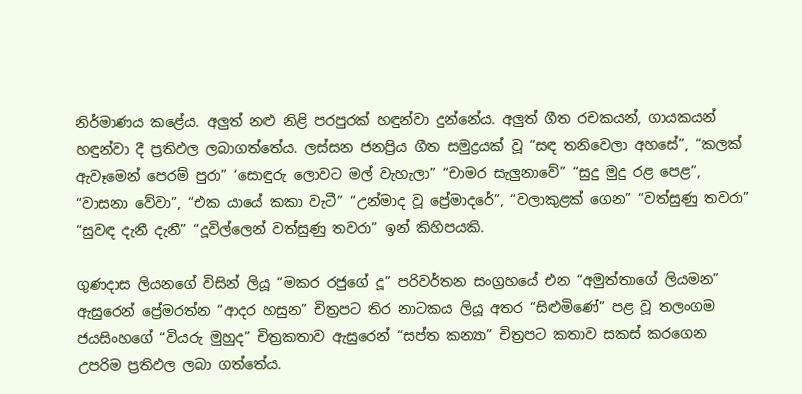නිර්මාණය කළේය. අලුත් නළු නිළි පරපුරක් හඳුන්වා දුන්නේය. අලුත් ගීත රචකයන්, ගායකයන් හඳුන්වා දී ප්‍රතිඵල ලබාගත්තේය. ලස්සන ජනප්‍රිය ගීත සමුද්‍රයක් වූ “සඳ තනිවෙලා අහසේ”, “කලක් ඇවෑමෙන් පෙරම් පුරා” ‘සොඳුරු ලොවට මල් වැහැලා” “චාමර සැලුනාවේ” “සුදු මුදු රළ පෙළ”, “වාසනා වේවා”, “එක යායේ කකා වැටී” “උන්මාද වූ ප්‍රේමාදරේ”, “වලාකුළක් ගෙන” “වත්සුණු තවරා” “සුවඳ දැනී දැනී” “දූවිල්ලෙන් වත්සුණු තවරා” ඉන් කිහිපයකි.

ගුණදාස ලියනගේ විසින් ලියූ “මකර රජුගේ දූ” පරිවර්තන සංග්‍රහයේ එන “අමුත්තාගේ ලියමන” ඇසුරෙන් ප්‍රේමරත්න “ආදර හසුන” චිත්‍රපට තිර නාටකය ලියූ අතර “සිළුමිණේ” පළ වූ තලංගම ජයසිංහගේ “වියරු මුහුද” චිත්‍රකතාව ඇසුරෙන් “සප්ත කන්‍යා” චිත්‍රපට කතාව සකස් කරගෙන උපරිම ප්‍රතිඵල ලබා ගත්තේය.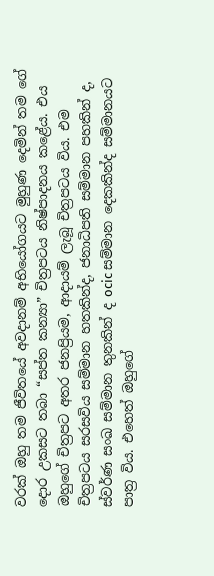වරක් ඔහු තම ජීවිතයේ අවදානම් අභියෝගයට මුහුණ දෙමින් තම ගේ දොර උකසට තබා “සප්ත කන්‍යා” චිත්‍රපටය නිෂ්පාදනය කළේය. එය ඔහුගේ චිත්‍රපට අතර ජනප්‍රියම, ආදායම් ලැබූ චිත්‍රපටය විය. එම චිත්‍රපටය සරසවිය සම්මාන හතකින්ද, ජනාධිපති සම්මාන පහකින් ද, ස්වර්ණ සංඛ සම්මාන තුනකින් ද ocic සම්මාන දෙකකින්ද සම්මානයට පාත්‍ර විය. එහෙත් ඔහුගේ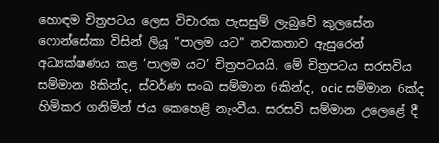හොඳම චිත්‍රපටය ලෙස විචාරක පැසසුම් ලැබුවේ කුලසේන ෆොන්සේකා විසින් ලියූ “පාලම යට” නවකතාව ඇසුරෙන් අධ්‍යක්ෂණය කළ ‘පාලම යට’ චිත්‍රපටයයි. මේ චිත්‍රපටය සරසවිය සම්මාන 8කින්ද, ස්වර්ණ සංඛ සම්මාන 6කින්ද, ocic සම්මාන 6ක්ද හිමිකර ගනිමින් ජය කෙහෙළි නැංවීය. සරසවි සම්මාන උලෙළේ දී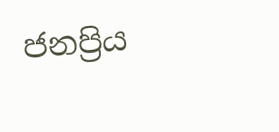ජනප්‍රිය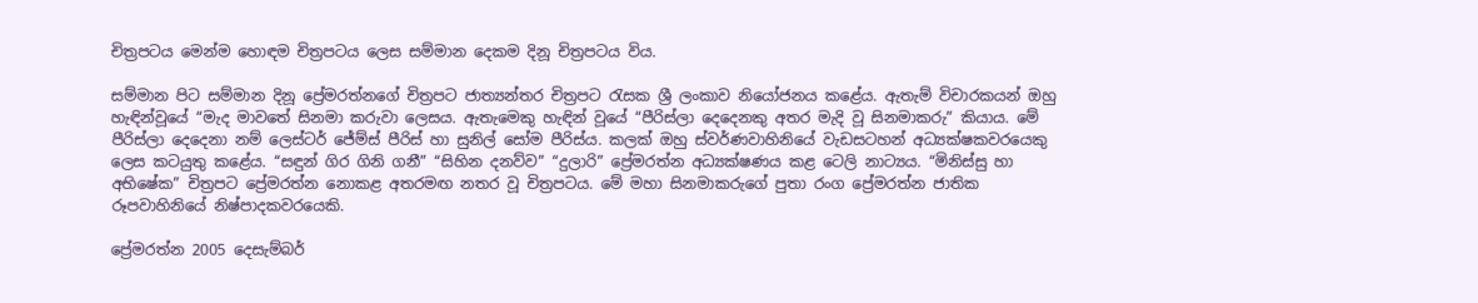චිත්‍රපටය මෙන්ම හොඳම චිත්‍රපටය ලෙස සම්මාන දෙකම දිනූ චිත්‍රපටය විය.

සම්මාන පිට සම්මාන දිනූ ප්‍රේමරත්නගේ චිත්‍රපට ජාත්‍යන්තර චිත්‍රපට රැසක ශ්‍රී ලංකාව නියෝජනය කළේය. ඇතැම් විචාරකයන් ඔහු හැඳින්වූයේ “මැද මාවතේ සිනමා කරුවා ලෙසය. ඇතැමෙකු හැඳින් වූයේ “පීරිස්ලා දෙදෙනකු අතර මැදි වූ සිනමාකරු” කියාය. මේ පීරිස්ලා දෙදෙනා නම් ලෙස්ටර් ජේම්ස් පීරිස් හා සුනිල් සෝම පීරිස්ය. කලක් ඔහු ස්වර්ණවාහිනියේ වැඩසටහන් අධ්‍යක්ෂකවරයෙකු ලෙස කටයුතු කළේය. “සඳුන් ගිර ගිනි ගනී” “සිහින දනව්ව” “දුලාරි” ප්‍රේමරත්න අධ්‍යක්ෂණය කළ ටෙලි නාට්‍යය. “මිනිස්සු හා අභිෂේක” චිත්‍රපට ප්‍රේමරත්න නොකළ අතරමඟ නතර වූ චිත්‍රපටය. මේ මහා සිනමාකරුගේ පුතා රංග ප්‍රේමරත්න ජාතික රූපවාහිනියේ නිෂ්පාදකවරයෙකි.

ප්‍රේමරත්න 2005 දෙසැම්බර්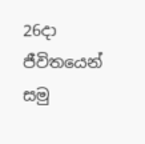26දා ජීවිතයෙන් සමු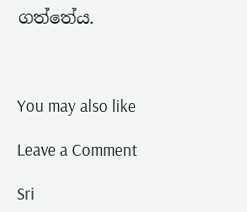ගත්තේය.



You may also like

Leave a Comment

Sri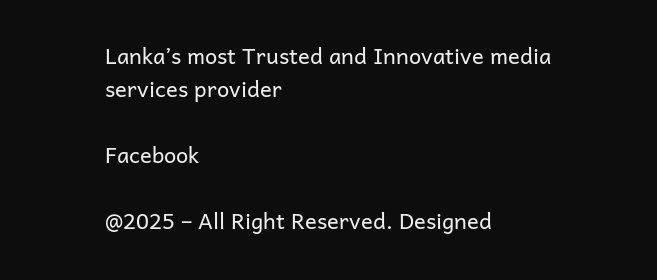Lanka’s most Trusted and Innovative media services provider

Facebook

@2025 – All Right Reserved. Designed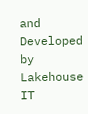and Developed by Lakehouse IT